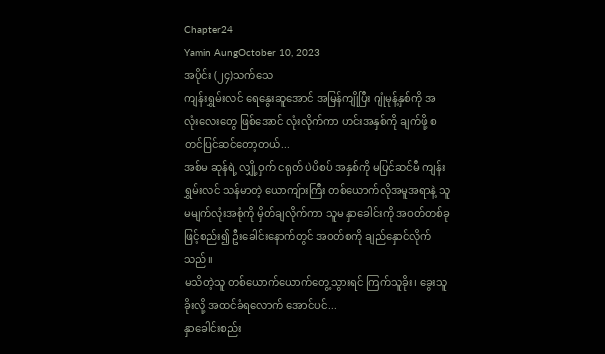Chapter24
Yamin AungOctober 10, 2023
အပိုင်း (၂၄)သက်သေ
ကျန်းရွှမ်းလင် ရေနွေးဆူအောင် အမြန်ကျိုပြီး ဂျုံမုန့်နှစ်ကို အလုံးလေးတွေ ဖြစ်အောင် လုံးလိုက်ကာ ဟင်းအနှစ်ကို ချက်ဖို့ စတင်ပြင်ဆင်တော့တယ်...
အစ်မ ဆုန်ရဲ့ လျှို့ဝှက် ငရုတ် ပဲပိစပ် အနှစ်ကို မပြင်ဆင်မီ ကျန်းရွှမ်းလင် သန်မာတဲ့ ယောကျ်ားကြီး တစ်ယောက်လိုအမူအရာနဲ့ သူမမျက်လုံးအစုံကို မှိတ်ချလိုက်ကာ သူမ နှာခေါင်းကို အဝတ်တစ်ခုဖြင့်စည်း၍ ဦးခေါင်းနောက်တွင် အဝတ်စကို ချည်နှောင်လိုက်သည်။
မသိတဲ့သူ တစ်ယောက်ယောက်တွေ့သွားရင် ကြက်သူခိုး၊ ခွေးသူခိုးလို့ အထင်ခံရလောက် အောင်ပင်...
နှာခေါင်းစည်း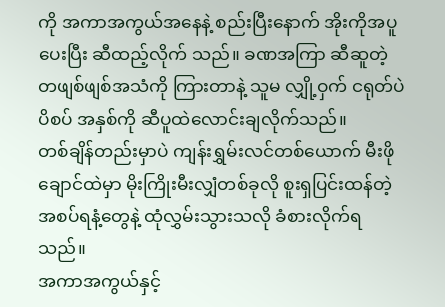ကို အကာအကွယ်အနေနဲ့ စည်းပြီးနောက် အိုးကိုအပူပေးပြီး ဆီထည့်လိုက် သည်။ ခဏအကြာ ဆီဆူတဲ့ တဖျစ်ဖျစ်အသံကို ကြားတာနဲ့ သူမ လျှို့ဝှက် ငရုတ်ပဲပိစပ် အနှစ်ကို ဆီပူထဲလောင်းချလိုက်သည်။
တစ်ချိန်တည်းမှာပဲ ကျန်းရွှမ်းလင်တစ်ယောက် မီးဖိုချောင်ထဲမှာ မိုးကြိုးမီးလျှံတစ်ခုလို စူးရှပြင်းထန်တဲ့ အစပ်ရနံ့တွေနဲ့ ထုံလွှမ်းသွားသလို ခံစားလိုက်ရသည်။
အကာအကွယ်နှင့်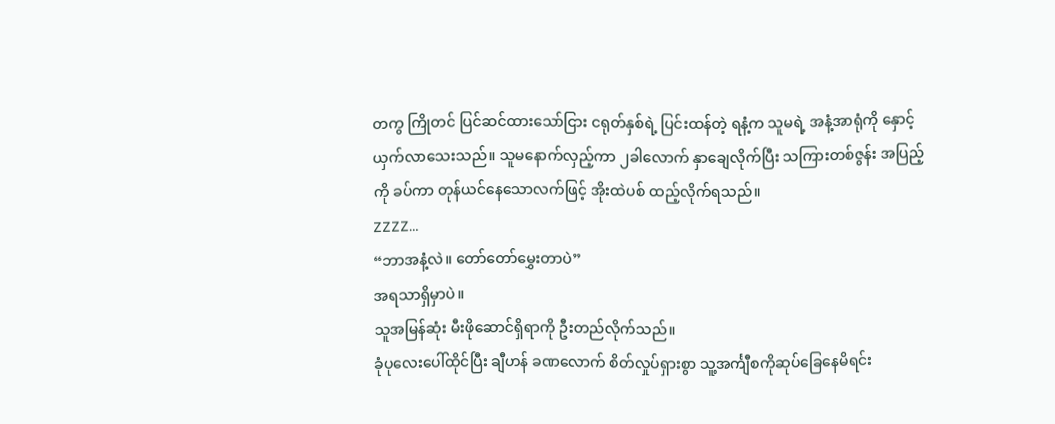တကွ ကြိုတင် ပြင်ဆင်ထားသော်ငြား ငရုတ်နှစ်ရဲ့ ပြင်းထန်တဲ့ ရနံ့က သူမရဲ့ အနံ့အာရုံကို နှောင့်ယှက်လာသေးသည်။ သူမနောက်လှည့်ကာ ၂ခါလောက် နှာချေလိုက်ပြီး သကြားတစ်ဇွန်း အပြည့်ကို ခပ်ကာ တုန်ယင်နေသောလက်ဖြင့် အိုးထဲပစ် ထည့်လိုက်ရသည်။
ZZZZ…
“ဘာအနံ့လဲ။ တော်တော်မွှေးတာပဲ”
အရသာရှိမှာပဲ။
သူအမြန်ဆုံး မီးဖိုဆောင်ရှိရာကို ဦးတည်လိုက်သည်။
ခုံပုလေးပေါ်ထိုင်ပြီး ချီဟန် ခဏလောက် စိတ်လှုပ်ရှားစွာ သူ့အင်္ကျီစကိုဆုပ်ခြေနေမိရင်း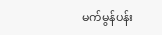မက်မွန်ပန်း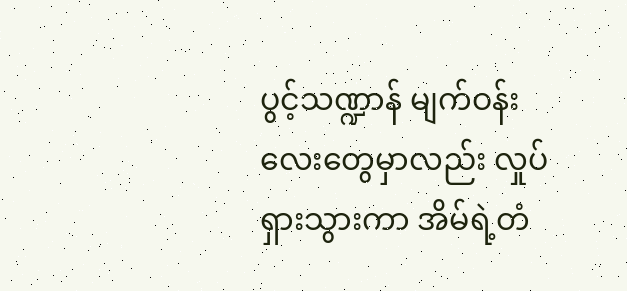ပွင့်သဏ္ဍာန် မျက်ဝန်းလေးတွေမှာလည်း လှုပ်ရှားသွားကာ အိမ်ရဲ့တံ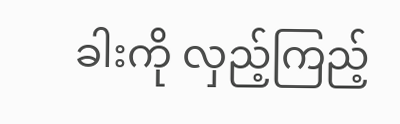ခါးကို လှည့်ကြည့်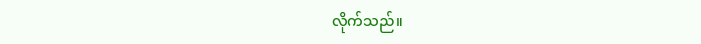လိုက်သည်။